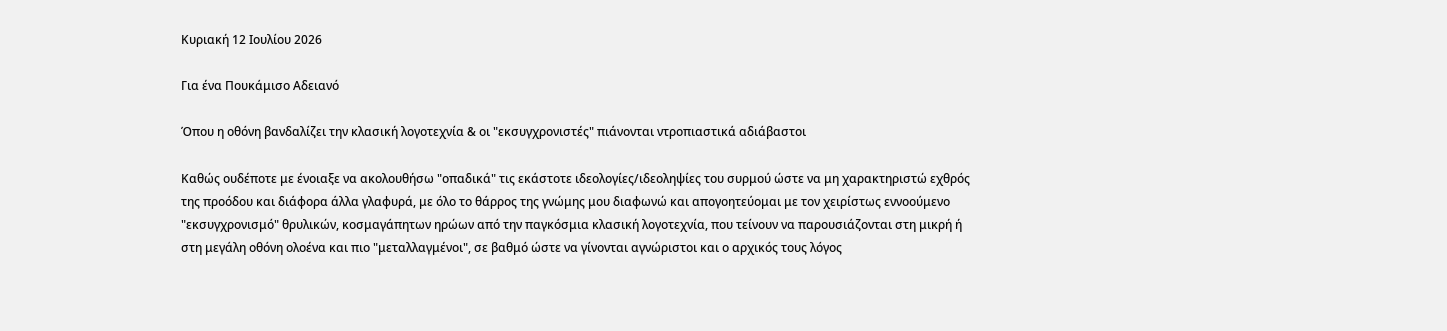Κυριακή 12 Ιουλίου 2026

Για ένα Πουκάμισο Αδειανό

Όπου η οθόνη βανδαλίζει την κλασική λογοτεχνία & οι "εκσυγχρονιστές" πιάνονται ντροπιαστικά αδιάβαστοι

Καθώς ουδέποτε με ένοιαξε να ακολουθήσω "οπαδικά" τις εκάστοτε ιδεολογίες/ιδεοληψίες του συρμού ώστε να μη χαρακτηριστώ εχθρός της προόδου και διάφορα άλλα γλαφυρά, με όλο το θάρρος της γνώμης μου διαφωνώ και απογοητεύομαι με τον χειρίστως εννοούμενο "εκσυγχρονισμό" θρυλικών, κοσμαγάπητων ηρώων από την παγκόσμια κλασική λογοτεχνία, που τείνουν να παρουσιάζονται στη μικρή ή στη μεγάλη οθόνη ολοένα και πιο "μεταλλαγμένοι", σε βαθμό ώστε να γίνονται αγνώριστοι και ο αρχικός τους λόγος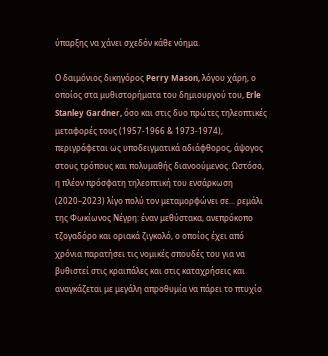ύπαρξης να χάνει σχεδόν κάθε νόημα.

Ο δαιμόνιος δικηγόρος Perry Mason, λόγου χάρη, ο οποίος στα μυθιστορήματα του δημιουργού του, Erle Stanley Gardner, όσο και στις δυο πρώτες τηλεοπτικές μεταφορές τους (1957-1966 & 1973-1974), περιγράφεται ως υποδειγματικά αδιάφθορος, άψογος στους τρόπους και πολυμαθής διανοούμενος. Ωστόσο, η πλέον πρόσφατη τηλεοπτική του ενσάρκωση (2020–2023) λίγο πολύ τον μεταμορφώνει σε... ρεμάλι της Φωκίωνος Νέγρη: έναν μεθύστακα, ανεπρόκοπο τζογαδόρο και οριακά ζιγκολό, ο οποίος έχει από χρόνια παρατήσει τις νομικές σπουδές του για να βυθιστεί στις κραιπάλες και στις καταχρήσεις και αναγκάζεται με μεγάλη απροθυμία να πάρει το πτυχίο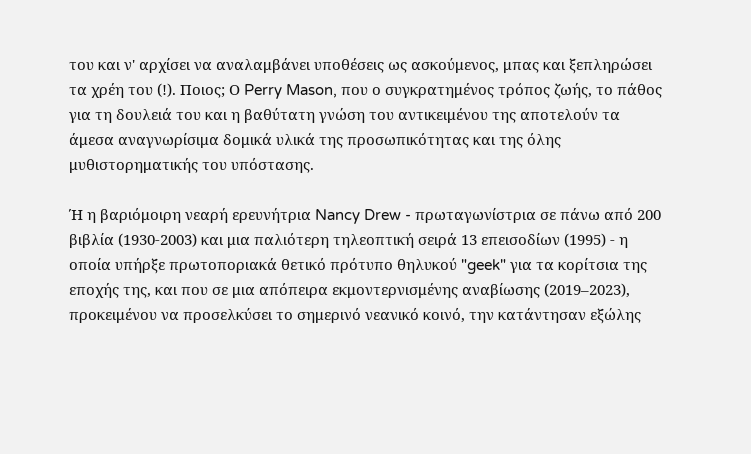του και ν' αρχίσει να αναλαμβάνει υποθέσεις ως ασκούμενος, μπας και ξεπληρώσει τα χρέη του (!). Ποιος; Ο Perry Mason, που ο συγκρατημένος τρόπος ζωής, το πάθος για τη δουλειά του και η βαθύτατη γνώση του αντικειμένου της αποτελούν τα άμεσα αναγνωρίσιμα δομικά υλικά της προσωπικότητας και της όλης μυθιστορηματικής του υπόστασης.

Ή η βαριόμοιρη νεαρή ερευνήτρια Nancy Drew - πρωταγωνίστρια σε πάνω από 200 βιβλία (1930-2003) και μια παλιότερη τηλεοπτική σειρά 13 επεισοδίων (1995) - η οποία υπήρξε πρωτοποριακά θετικό πρότυπο θηλυκού "geek" για τα κορίτσια της εποχής της, και που σε μια απόπειρα εκμοντερνισμένης αναβίωσης (2019–2023), προκειμένου να προσελκύσει το σημερινό νεανικό κοινό, την κατάντησαν εξώλης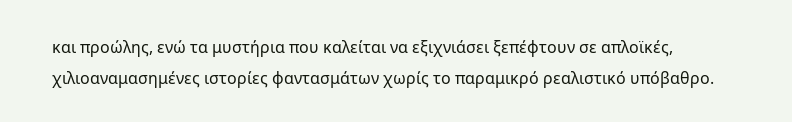και προώλης, ενώ τα μυστήρια που καλείται να εξιχνιάσει ξεπέφτουν σε απλοϊκές, χιλιοαναμασημένες ιστορίες φαντασμάτων χωρίς το παραμικρό ρεαλιστικό υπόβαθρο.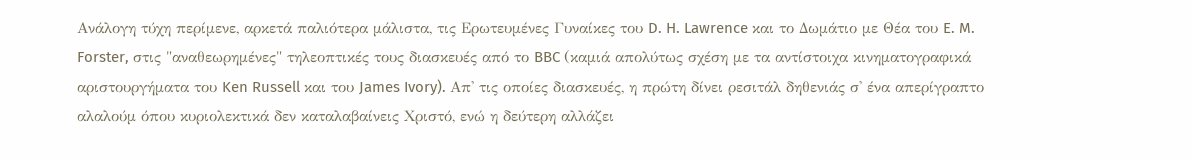Ανάλογη τύχη περίμενε, αρκετά παλιότερα μάλιστα, τις Ερωτευμένες Γυναίκες του D. H. Lawrence και το Δωμάτιο με Θέα του E. M. Forster, στις "αναθεωρημένες" τηλεοπτικές τους διασκευές από το BBC (καμιά απολύτως σχέση με τα αντίστοιχα κινηματογραφικά αριστουργήματα του Ken Russell και του James Ivory). Απ' τις οποίες διασκευές, η πρώτη δίνει ρεσιτάλ δηθενιάς σ' ένα απερίγραπτο αλαλούμ όπου κυριολεκτικά δεν καταλαβαίνεις Χριστό, ενώ η δεύτερη αλλάζει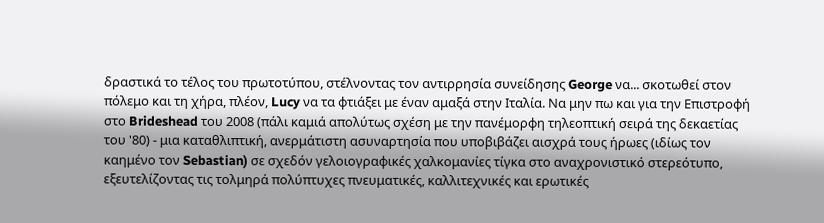δραστικά το τέλος του πρωτοτύπου, στέλνοντας τον αντιρρησία συνείδησης George να... σκοτωθεί στον πόλεμο και τη χήρα, πλέον, Lucy να τα φτιάξει με έναν αμαξά στην Ιταλία. Να μην πω και για την Επιστροφή στο Brideshead του 2008 (πάλι καμιά απολύτως σχέση με την πανέμορφη τηλεοπτική σειρά της δεκαετίας του '80) - μια καταθλιπτική, ανερμάτιστη ασυναρτησία που υποβιβάζει αισχρά τους ήρωες (ιδίως τον καημένο τον Sebastian) σε σχεδόν γελοιογραφικές χαλκομανίες τίγκα στο αναχρονιστικό στερεότυπο, εξευτελίζοντας τις τολμηρά πολύπτυχες πνευματικές, καλλιτεχνικές και ερωτικές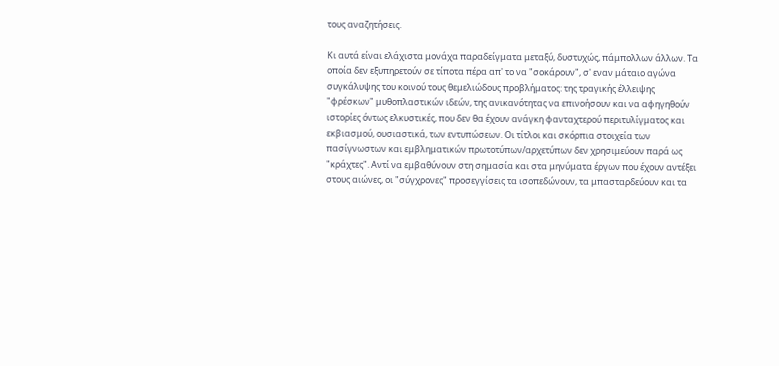τους αναζητήσεις.

Κι αυτά είναι ελάχιστα μονάχα παραδείγματα μεταξύ, δυστυχώς, πάμπολλων άλλων. Τα οποία δεν εξυπηρετούν σε τίποτα πέρα απ' το να "σοκάρουν", σ' εναν μάταιο αγώνα συγκάλυψης του κοινού τους θεμελιώδους προβλήματος: της τραγικής έλλειψης "φρέσκων" μυθοπλαστικών ιδεών, της ανικανότητας να επινοήσουν και να αφηγηθούν ιστορίες όντως ελκυστικές, που δεν θα έχουν ανάγκη φανταχτερού περιτυλίγματος και εκβιασμού, ουσιαστικά, των εντυπώσεων. Οι τίτλοι και σκόρπια στοιχεία των πασίγνωστων και εμβληματικών πρωτοτύπων/αρχετύπων δεν χρησιμεύουν παρά ως "κράχτες". Αντί να εμβαθύνουν στη σημασία και στα μηνύματα έργων που έχουν αντέξει στους αιώνες, οι "σύγχρονες" προσεγγίσεις τα ισοπεδώνουν, τα μπασταρδεύουν και τα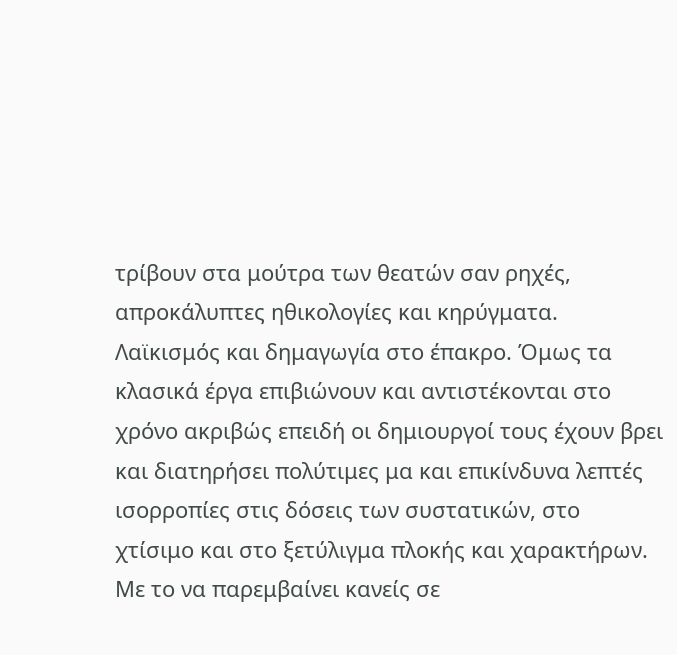τρίβουν στα μούτρα των θεατών σαν ρηχές, απροκάλυπτες ηθικολογίες και κηρύγματα. Λαϊκισμός και δημαγωγία στο έπακρο. Όμως τα κλασικά έργα επιβιώνουν και αντιστέκονται στο χρόνο ακριβώς επειδή οι δημιουργοί τους έχουν βρει και διατηρήσει πολύτιμες μα και επικίνδυνα λεπτές ισορροπίες στις δόσεις των συστατικών, στο χτίσιμο και στο ξετύλιγμα πλοκής και χαρακτήρων. Με το να παρεμβαίνει κανείς σε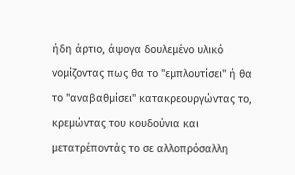ήδη άρτιο, άψογα δουλεμένο υλικό νομίζοντας πως θα το "εμπλουτίσει" ή θα το "αναβαθμίσει" κατακρεουργώντας το, κρεμώντας του κουδούνια και μετατρέποντάς το σε αλλοπρόσαλλη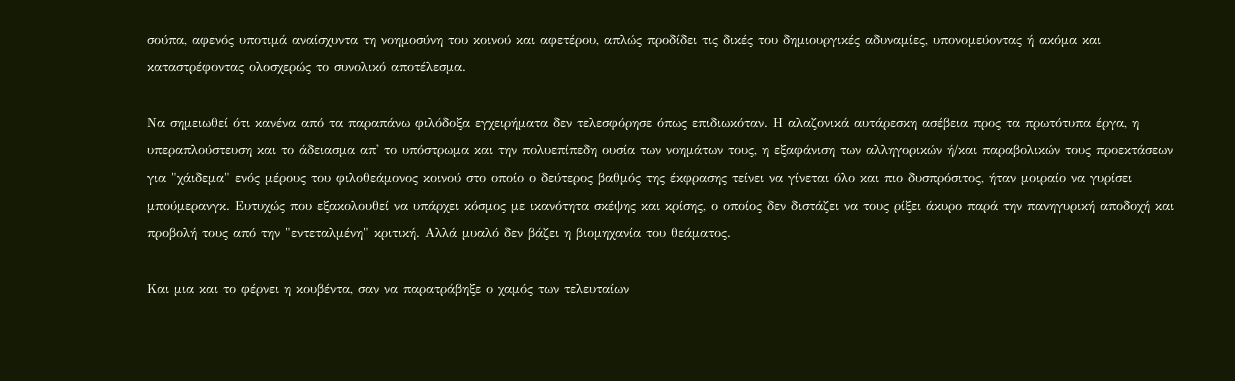σούπα, αφενός υποτιμά αναίσχυντα τη νοημοσύνη του κοινού και αφετέρου, απλώς προδίδει τις δικές του δημιουργικές αδυναμίες, υπονομεύοντας ή ακόμα και καταστρέφοντας ολοσχερώς το συνολικό αποτέλεσμα.

Να σημειωθεί ότι κανένα από τα παραπάνω φιλόδοξα εγχειρήματα δεν τελεσφόρησε όπως επιδιωκόταν. Η αλαζονικά αυτάρεσκη ασέβεια προς τα πρωτότυπα έργα, η υπεραπλούστευση και το άδειασμα απ' το υπόστρωμα και την πολυεπίπεδη ουσία των νοημάτων τους, η εξαφάνιση των αλληγορικών ή/και παραβολικών τους προεκτάσεων για "χάιδεμα" ενός μέρους του φιλοθεάμονος κοινού στο οποίο ο δεύτερος βαθμός της έκφρασης τείνει να γίνεται όλο και πιο δυσπρόσιτος, ήταν μοιραίο να γυρίσει μπούμερανγκ. Ευτυχώς που εξακολουθεί να υπάρχει κόσμος με ικανότητα σκέψης και κρίσης, ο οποίος δεν διστάζει να τους ρίξει άκυρο παρά την πανηγυρική αποδοχή και προβολή τους από την "εντεταλμένη" κριτική. Αλλά μυαλό δεν βάζει η βιομηχανία του θεάματος.

Και μια και το φέρνει η κουβέντα, σαν να παρατράβηξε ο χαμός των τελευταίων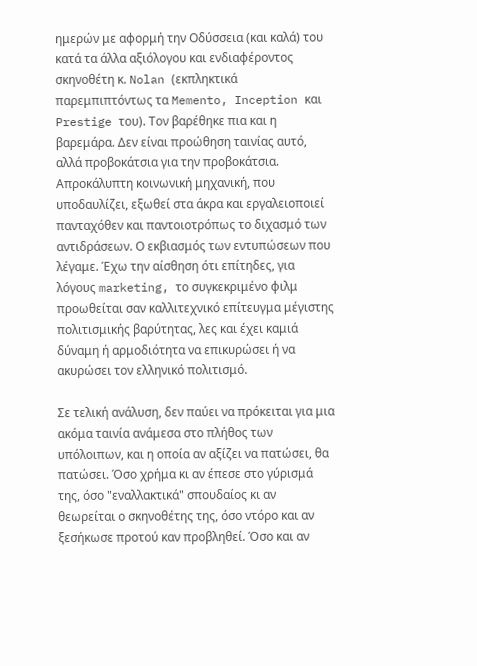ημερών με αφορμή την Οδύσσεια (και καλά) του κατά τα άλλα αξιόλογου και ενδιαφέροντος σκηνοθέτη κ. Nolan (εκπληκτικά παρεμπιπτόντως τα Memento, Inception και Prestige του). Τον βαρέθηκε πια και η βαρεμάρα. Δεν είναι προώθηση ταινίας αυτό, αλλά προβοκάτσια για την προβοκάτσια. Απροκάλυπτη κοινωνική μηχανική, που υποδαυλίζει, εξωθεί στα άκρα και εργαλειοποιεί πανταχόθεν και παντοιοτρόπως το διχασμό των αντιδράσεων. Ο εκβιασμός των εντυπώσεων που λέγαμε. Έχω την αίσθηση ότι επίτηδες, για λόγους marketing, το συγκεκριμένο φιλμ προωθείται σαν καλλιτεχνικό επίτευγμα μέγιστης πολιτισμικής βαρύτητας, λες και έχει καμιά δύναμη ή αρμοδιότητα να επικυρώσει ή να ακυρώσει τον ελληνικό πολιτισμό.

Σε τελική ανάλυση, δεν παύει να πρόκειται για μια ακόμα ταινία ανάμεσα στο πλήθος των υπόλοιπων, και η οποία αν αξίζει να πατώσει, θα πατώσει. Όσο χρήμα κι αν έπεσε στο γύρισμά της, όσο "εναλλακτικά" σπουδαίος κι αν θεωρείται ο σκηνοθέτης της, όσο ντόρο και αν ξεσήκωσε προτού καν προβληθεί. Όσο και αν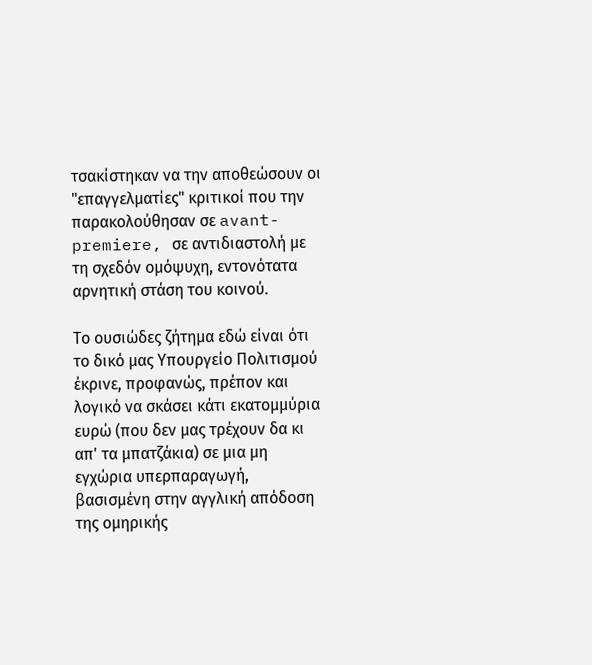τσακίστηκαν να την αποθεώσουν οι "επαγγελματίες" κριτικοί που την παρακολούθησαν σε avant-premiere, σε αντιδιαστολή με τη σχεδόν ομόψυχη, εντονότατα αρνητική στάση του κοινού.

Το ουσιώδες ζήτημα εδώ είναι ότι το δικό μας Υπουργείο Πολιτισμού έκρινε, προφανώς, πρέπον και λογικό να σκάσει κάτι εκατομμύρια ευρώ (που δεν μας τρέχουν δα κι απ' τα μπατζάκια) σε μια μη εγχώρια υπερπαραγωγή, βασισμένη στην αγγλική απόδοση της ομηρικής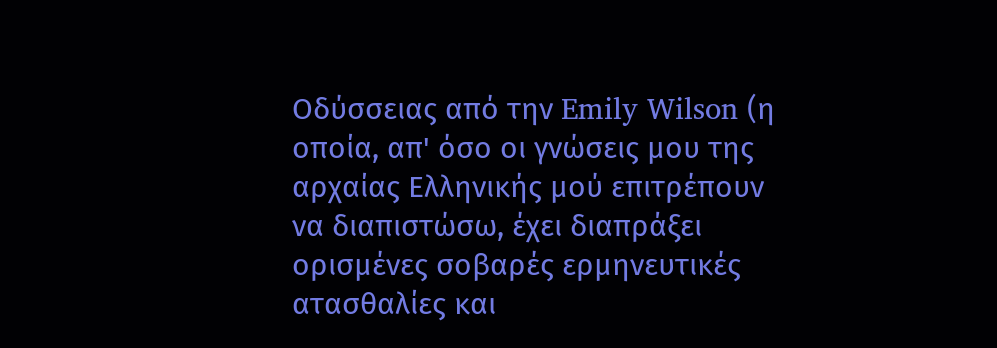Οδύσσειας από την Emily Wilson (η οποία, απ' όσο οι γνώσεις μου της αρχαίας Ελληνικής μού επιτρέπουν να διαπιστώσω, έχει διαπράξει ορισμένες σοβαρές ερμηνευτικές ατασθαλίες και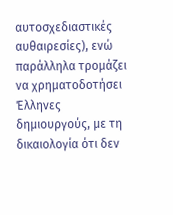αυτοσχεδιαστικές αυθαιρεσίες), ενώ παράλληλα τρομάζει να χρηματοδοτήσει Έλληνες δημιουργούς, με τη δικαιολογία ότι δεν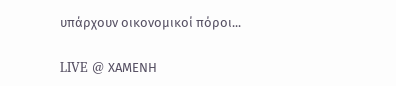υπάρχουν οικονομικοί πόροι...

LIVE @ ΧΑΜΕΝΗ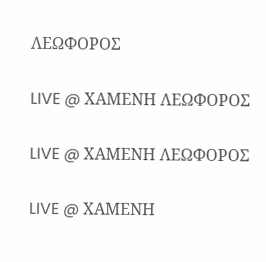ΛΕΩΦΟΡΟΣ

LIVE @ ΧΑΜΕΝΗ ΛΕΩΦΟΡΟΣ

LIVE @ ΧΑΜΕΝΗ ΛΕΩΦΟΡΟΣ

LIVE @ ΧΑΜΕΝΗ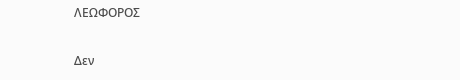ΛΕΩΦΟΡΟΣ

Δεν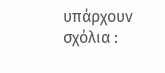υπάρχουν σχόλια :